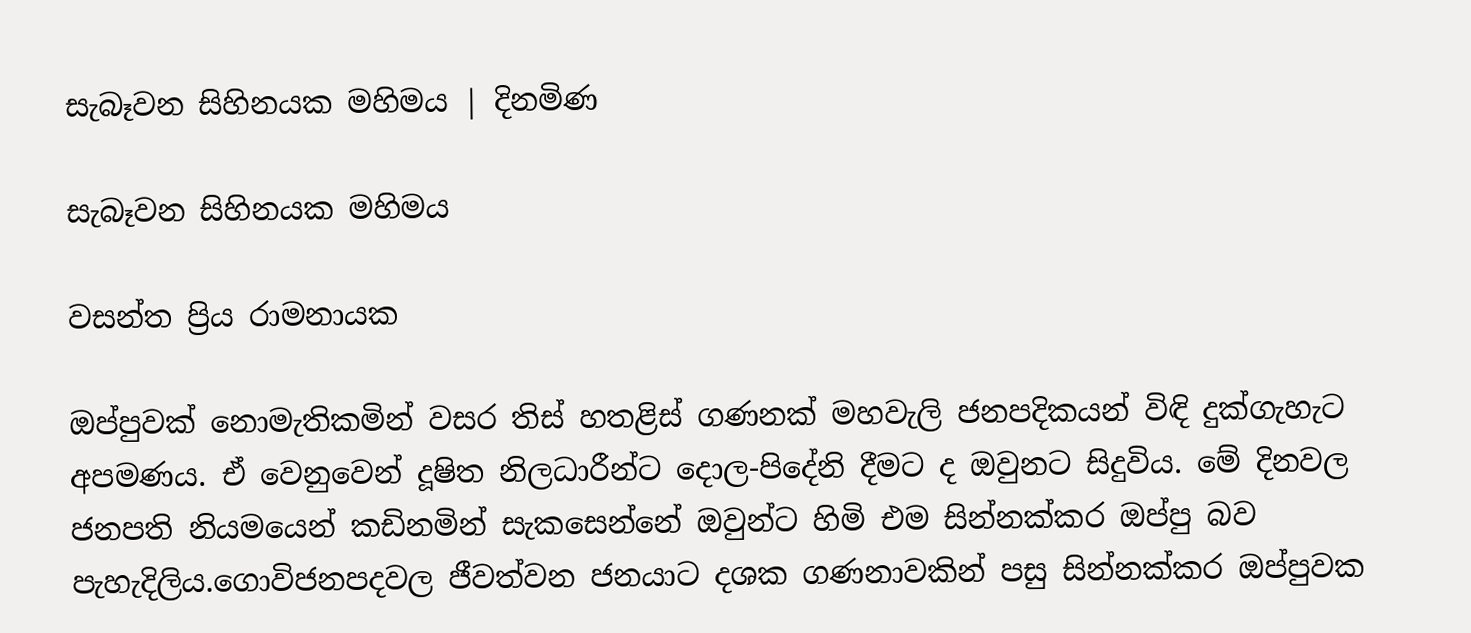සැබෑවන සිහිනයක මහිමය | දිනමිණ

සැබෑවන සිහිනයක මහිමය

වසන්ත ප්‍රිය රාමනායක

ඔප්පුවක් නොමැතිකමින් වසර තිස් හතළිස් ගණනක් මහවැලි ජනපදිකයන් විඳි දුක්ගැහැට අපමණය. ඒ වෙනුවෙන් දූෂිත නිලධාරීන්ට දොල-පිදේනි දීමට ද ඔවුනට සිදුවිය. මේ දිනවල ජනපති නියමයෙන් කඩිනමින් සැකසෙන්නේ ඔවුන්ට හිමි එම සින්නක්කර ඔප්පු බව පැහැදිලිය.ගොවිජනපදවල ජීවත්වන ජනයාට දශක ගණනාවකින් පසු සින්නක්කර ඔප්පුවක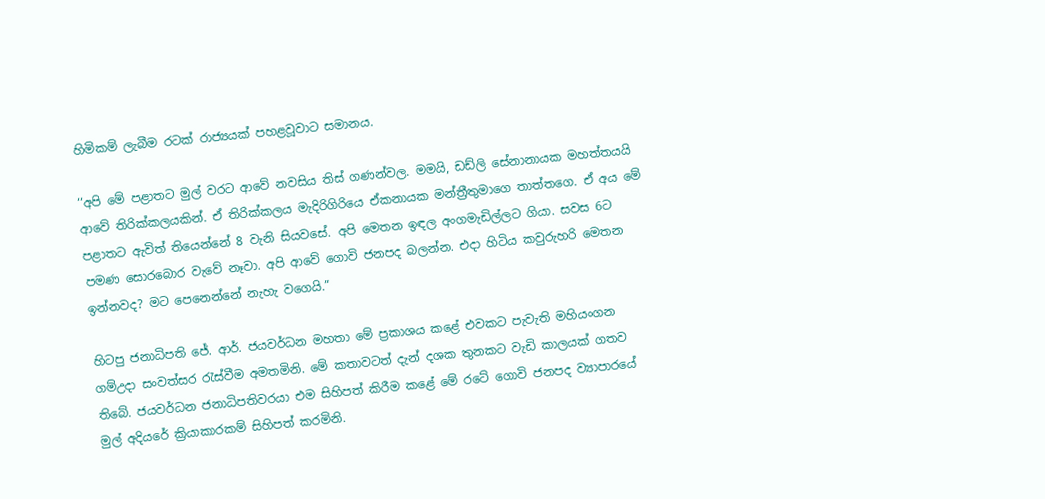හිමිකම් ලැබීම රටක් රාජ්‍යයක් පහළවූවාට සමානය.

‘‘අපි මේ පළාතට මුල් වරට ආවේ නවසිය තිස් ගණන්වල. මමයි, ඩඩ්ලි සේනානායක මහත්තයයි ආවේ තිරික්කලයකින්. ඒ තිරික්කලය මැදිරිගිරියෙ ඒකනායක මන්ත්‍රීතුමාගෙ තාත්තගෙ. ඒ අය මේ පළාතට ඇවිත් තියෙන්නේ 8 වැනි සියවසේ. අපි මෙතන ඉඳල අංගමැඩිල්ලට ගියා. සවස 6ට පමණ සොරබොර වැවේ නෑවා. අපි ආවේ ගොවි ජනපද බලන්න. එදා හිටිය කවුරුහරි මෙතන ඉන්නවද? මට පෙනෙන්නේ නැහැ වගෙයි.”

හිටපු ජනාධිපති ජේ. ආර්. ජයවර්ධන මහතා මේ ප්‍රකාශය කළේ එවකට පැවැති මහියංගන ගම්උදා සංවත්සර රැස්වීම අමතමිනි. මේ කතාවටත් දැන් දශක තුනකට වැඩි කාලයක් ගතව තිබේ. ජයවර්ධන ජනාධිපතිවරයා එම සිහිපත් කිරීම කළේ මේ රටේ ගොවි ජනපද ව්‍යාපාරයේ මුල් අදියරේ ක්‍රියාකාරකම් සිහිපත් කරමිනි.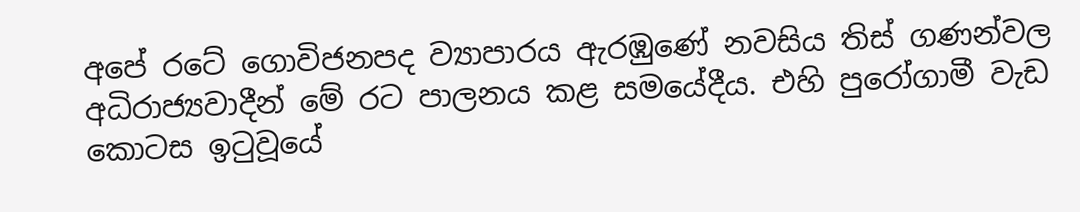අපේ රටේ ගොවිජනපද ව්‍යාපාරය ඇරඹුණේ නවසිය තිස් ගණන්වල අධිරාජ්‍යවාදීන් මේ රට පාලනය කළ සමයේදීය. එහි පුරෝගාමී වැඩ කොටස ඉටුවූයේ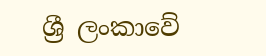ශ්‍රී ලංකාවේ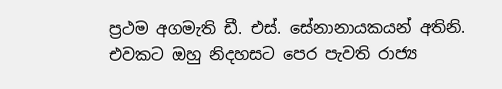ප්‍රථම අගමැති ඩී. එස්. සේනානායකයන් අතිනි. එවකට ඔහු නිදහසට පෙර පැවති රාජ්‍ය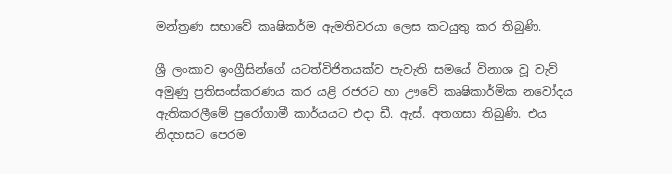මන්ත්‍රණ සභාවේ කෘෂිකර්ම ඇමතිවරයා ලෙස කටයුතු කර තිබුණි.

ශ්‍රී ලංකාව ඉංග්‍රීසින්ගේ යටත්විජිතයක්ව පැවැති සමයේ විනාශ වූ වැව් අමුණු ප්‍රතිසංස්කරණය කර යළි රජරට හා ඌවේ කෘෂිකාර්මික නවෝදය ඇතිකරලීමේ පුරෝගාමී කාර්යයට එදා ඩී. ඇස්. අතගසා තිබුණි. එය නිදහසට පෙරම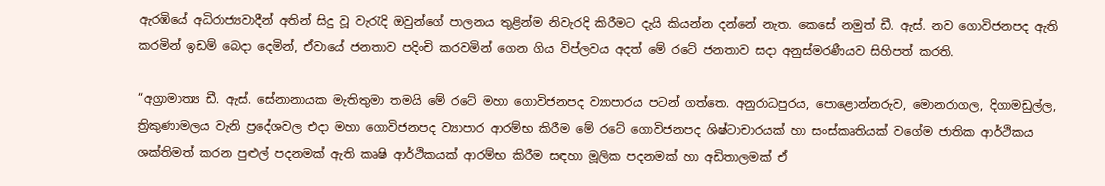ඇරඹියේ අධිරාජ්‍යවාදීන් අතින් සිදු වූ වැරැදි ඔවුන්ගේ පාලනය තුළින්ම නිවැරදි කිරීමට දැයි කියන්න දන්නේ නැත. කෙසේ නමුත් ඩී. ඇස්. නව ගොවිජනපද ඇති කරමින් ඉඩම් බෙදා දෙමින්, ඒවායේ ජනතාව පදිංචි කරවමින් ගෙන ගිය විප්ලවය අදත් මේ රටේ ජනතාව සදා අනුස්මරණීයව සිහිපත් කරති.

“අග්‍රාමාත්‍ය ඩී. ඇස්. සේනානායක මැතිතුමා තමයි මේ රටේ මහා ගොවිජනපද ව්‍යාපාරය පටන් ගත්තෙ. අනුරාධපුරය, පොළොන්නරුව, මොනරාගල, දිගාමඩුල්ල, ත්‍රිකුණාමලය වැනි ප්‍රදේශවල එදා මහා ගොවිජනපද ව්‍යාපාර ආරම්භ කිරීම මේ රටේ ගොවිජනපද ශිෂ්ටාචාරයක් හා සංස්කෘතියක් වගේම ජාතික ආර්ථිකය ශක්තිමත් කරන පුළුල් පදනමක් ඇති කෘෂි ආර්ථිකයක් ආරම්භ කිරීම සඳහා මූලික පදනමක් හා අඩිතාලමක් ඒ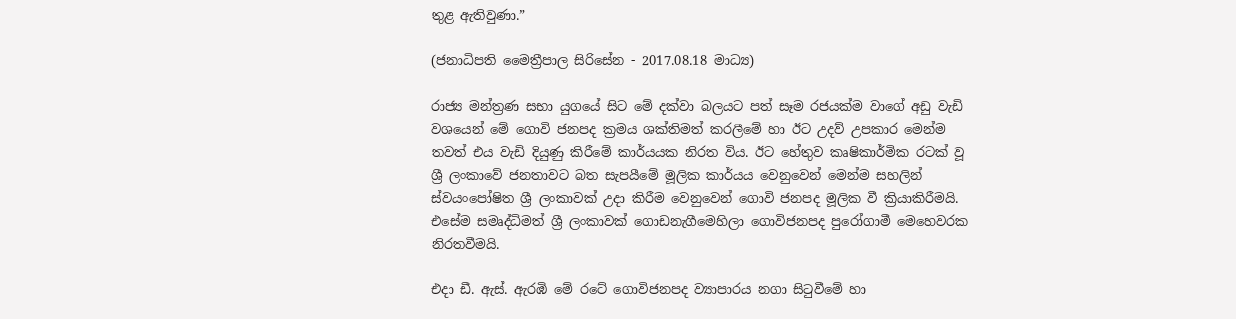තුළ ඇතිවුණා.”

(ජනාධිපති මෛත්‍රීපාල සිරිසේන - 2017.08.18 මාධ්‍ය)

රාජ්‍ය මන්ත්‍රණ සභා යුගයේ සිට මේ දක්වා බලයට පත් සෑම රජයක්ම වාගේ අඩු වැඩි වශයෙන් මේ ගොවි ජනපද ක්‍රමය ශක්තිමත් කරලීමේ හා ඊට උදව් උපකාර මෙන්ම තවත් එය වැඩි දියුණු කිරීමේ කාර්යයක නිරත විය. ඊට හේතුව කෘෂිකාර්මික රටක් වූ ශ්‍රී ලංකාවේ ජනතාවට බත සැපයීමේ මූලික කාර්යය වෙනුවෙන් මෙන්ම සහලින් ස්වයංපෝෂිත ශ්‍රී ලංකාවක් උදා කිරීම වෙනුවෙන් ගොවි ජනපද මූලික වී ක්‍රියාකිරීමයි. එසේම සමෘද්ධිමත් ශ්‍රී ලංකාවක් ගොඩනැගීමෙහිලා ගොවිජනපද පුරෝගාමී මෙහෙවරක නිරතවීමයි.

එදා ඩී. ඇස්. ඇරඹි මේ රටේ ගොවිජනපද ව්‍යාපාරය නගා සිටුවීමේ හා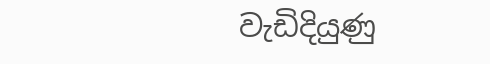වැඩිදියුණු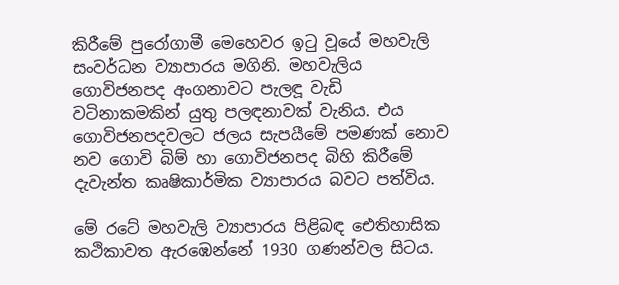කිරීමේ පුරෝගාමී මෙහෙවර ඉටු වූයේ මහවැලි සංවර්ධන ව්‍යාපාරය මගිනි. මහවැලිය ගොවිජනපද අංගනාවට පැලඳූ වැඩි වටිනාකමකින් යුතු පලඳනාවක් වැනිය. එය ගොවිජනපදවලට ජලය සැපයීමේ පමණක් නොව නව ගොවි බිම් හා ගොවිජනපද බිහි කිරීමේ දැවැන්ත කෘෂිකාර්මික ව්‍යාපාරය බවට පත්විය.

මේ රටේ මහවැලි ව්‍යාපාරය පිළිබඳ ඓතිහාසික කථිකාවත ඇරඹෙන්නේ 1930 ගණන්වල සිටය.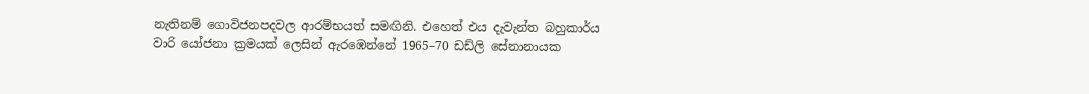නැතිනම් ගොවිජනපදවල ආරම්භයත් සමඟිනි. එහෙත් එය දැවැන්ත බහුකාර්ය වාරි යෝජනා ක්‍රමයක් ලෙසින් ඇරඹෙන්නේ 1965–70 ඩඩ්ලි සේනානායක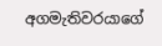අගමැතිවරයාගේ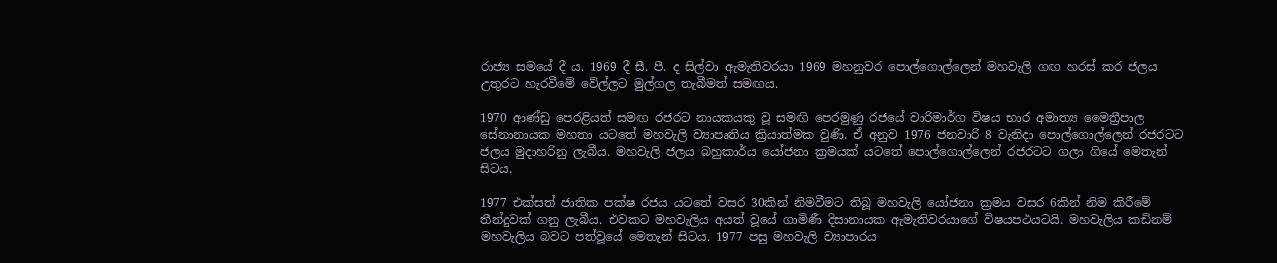රාජ්‍ය සමයේ දී ය. 1969 දී සී. පී. ද සිල්වා ඇමැතිවරයා 1969 මහනුවර පොල්ගොල්ලෙන් මහවැලි ගඟ හරස් කර ජලය උතුරට හැරවීමේ වේල්ලට මුල්ගල තැබීමත් සමඟය.

1970 ආණ්ඩු පෙරළියත් සමඟ රජරට නායකයකු වූ සමඟි පෙරමුණු රජයේ වාරිමාර්ග විෂය භාර අමාත්‍ය මෛත්‍රීපාල සේනානායක මහතා යටතේ මහවැලි ව්‍යාපෘතිය ක්‍රියාත්මක වුණි. ඒ අනුව 1976 ජනවාරි 8 වැනිදා පොල්ගොල්ලෙන් රජරටට ජලය මුදාහරිනු ලැබීය. මහවැලි ජලය බහුකාර්ය යෝජනා ක්‍රමයක් යටතේ පොල්ගොල්ලෙන් රජරටට ගලා ගියේ මෙතැන් සිටය.

1977 එක්සත් ජාතික පක්ෂ රජය යටතේ වසර 30කින් නිමවීමට තිබූ මහවැලි යෝජනා ක්‍රමය වසර 6කින් නිම කිරීමේ තීන්දුවක් ගනු ලැබීය. එවකට මහවැලිය අයත් වූයේ ගාමිණී දිසානායක ඇමැතිවරයාගේ විෂයපථයටයි. මහවැලිය කඩිනම් මහවැලිය බවට පත්වූයේ මෙතැන් සිටය. 1977 පසු මහවැලි ව්‍යාපාරය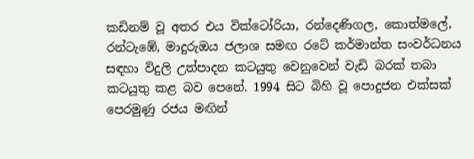කඩිනම් වූ අතර එය වික්ටෝරියා, රන්දෙණිගල, කොත්මලේ, රන්ටැඹේ, මාදුරුඔය ජලාශ සමඟ රටේ කර්මාන්ත සංවර්ධනය සඳහා විදුලි උත්පාදන කටයුතු වෙනුවෙන් වැඩි බරක් තබා කටයුතු කළ බව පෙනේ. 1994 සිට බිහි වූ පොදුජන එක්සක් පෙරමුණු රජය මඟින්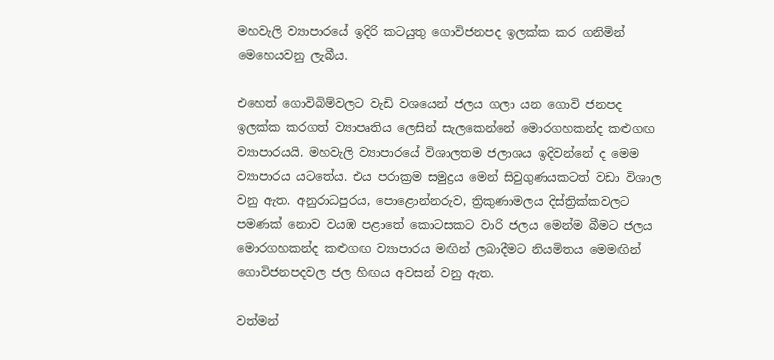මහවැලි ව්‍යාපාරයේ ඉදිරි කටයුතු ගොවිජනපද ඉලක්ක කර ගනිමින් මෙහෙයවනු ලැබීය.

එහෙත් ගොවිබිම්වලට වැඩි වශයෙන් ජලය ගලා යන ගොවි ජනපද ඉලක්ක කරගත් ව්‍යාපෘතිය ලෙසින් සැලකෙන්නේ මොරගහකන්ද කළුගඟ ව්‍යාපාරයයි. මහවැලි ව්‍යාපාරයේ විශාලතම ජලාශය ඉදිවන්නේ ද මෙම ව්‍යාපාරය යටතේය. එය පරාක්‍රම සමුද්‍රය මෙන් සිවුගුණයකටත් වඩා විශාල වනු ඇත. අනුරාධපුරය, පොළොන්නරුව, ත්‍රිකුණාමලය දිස්ත්‍රික්කවලට පමණක් නොව වයඹ පළාතේ කොටසකට වාරි ජලය මෙන්ම බීමට ජලය මොරගහකන්ද කළුගඟ ව්‍යාපාරය මඟින් ලබාදීමට නියමිතය මෙමඟින් ගොවිජනපදවල ජල හිඟය අවසන් වනු ඇත.

වත්මන්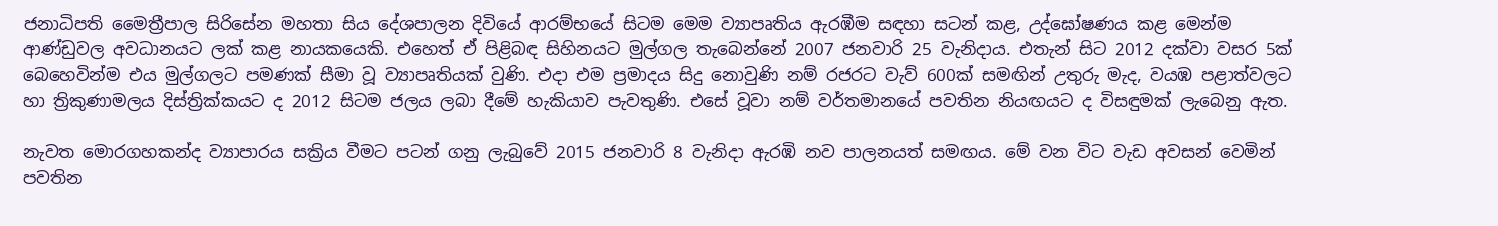ජනාධිපති මෛත්‍රීපාල සිරිසේන මහතා සිය දේශපාලන දිවියේ ආරම්භයේ සිටම මෙම ව්‍යාපෘතිය ඇරඹීම සඳහා සටන් කළ, උද්ඝෝෂණය කළ මෙන්ම ආණ්ඩුවල අවධානයට ලක් කළ නායකයෙකි. එහෙත් ඒ පිළිබඳ සිහිනයට මුල්ගල තැබෙන්නේ 2007 ජනවාරි 25 වැනිදාය. එතැන් සිට 2012 දක්වා වසර 5ක් බෙහෙවින්ම එය මුල්ගලට පමණක් සීමා වූ ව්‍යාපෘතියක් වුණි. එදා එම ප්‍රමාදය සිදු නොවුණි නම් රජරට වැව් 600ක් සමඟින් උතුරු මැද, වයඹ පළාත්වලට හා ත්‍රිකුණාමලය දිස්ත්‍රික්කයට ද 2012 සිටම ජලය ලබා දීමේ හැකියාව පැවතුණි. එසේ වූවා නම් වර්තමානයේ පවතින නියඟයට ද විසඳුමක් ලැබෙනු ඇත.

නැවත මොරගහකන්ද ව්‍යාපාරය සක්‍රිය වීමට පටන් ගනු ලැබුවේ 2015 ජනවාරි 8 වැනිදා ඇරඹි නව පාලනයත් සමඟය. මේ වන විට වැඩ අවසන් වෙමින් පවතින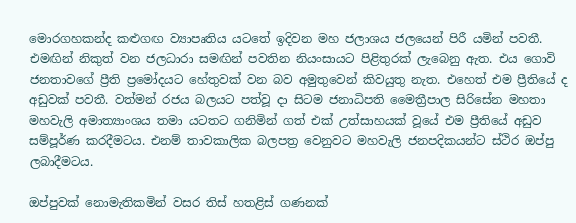මොරගහකන්ද කළුගඟ ව්‍යාපෘතිය යටතේ ඉදිවන මහ ජලාශය ජලයෙන් පිරී යමින් පවතී. එමඟින් නිකුත් වන ජලධාරා සමඟින් පවතින නියංසායට පිළිතුරක් ලැබෙනු ඇත. එය ගොවි ජනතාවගේ ප්‍රීති ප්‍රමෝදයට හේතුවක් වන බව අමුතුවෙන් කිවයුතු නැත. එහෙත් එම ප්‍රීතියේ ද අඩුවක් පවතී. වත්මන් රජය බලයට පත්වූ දා සිටම ජනාධිපති මෛත්‍රීපාල සිරිසේන මහතා මහවැලි අමාත්‍යාංශය තමා යටතට ගනිමින් ගත් එක් උත්සාහයක් වූයේ එම ප්‍රීතියේ අඩුව සම්පූර්ණ කරදීමටය. එනම් තාවකාලික බලපත්‍ර වෙනුවට මහවැලි ජනපදිකයන්ට ස්ථිර ඔප්පු ලබාදීමටය.

ඔප්පුවක් නොමැතිකමින් වසර තිස් හතළිස් ගණනක්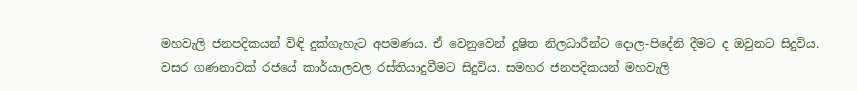මහවැලි ජනපදිකයන් විඳි දුක්ගැහැට අපමණය. ඒ වෙනුවෙන් දූෂිත නිලධාරීන්ට දොල-පිදේනි දීමට ද ඔවුනට සිදුවිය. වසර ගණනාවක් රජයේ කාර්යාලවල රස්තියාදුවීමට සිදුවිය. සමහර ජනපදිකයන් මහවැලි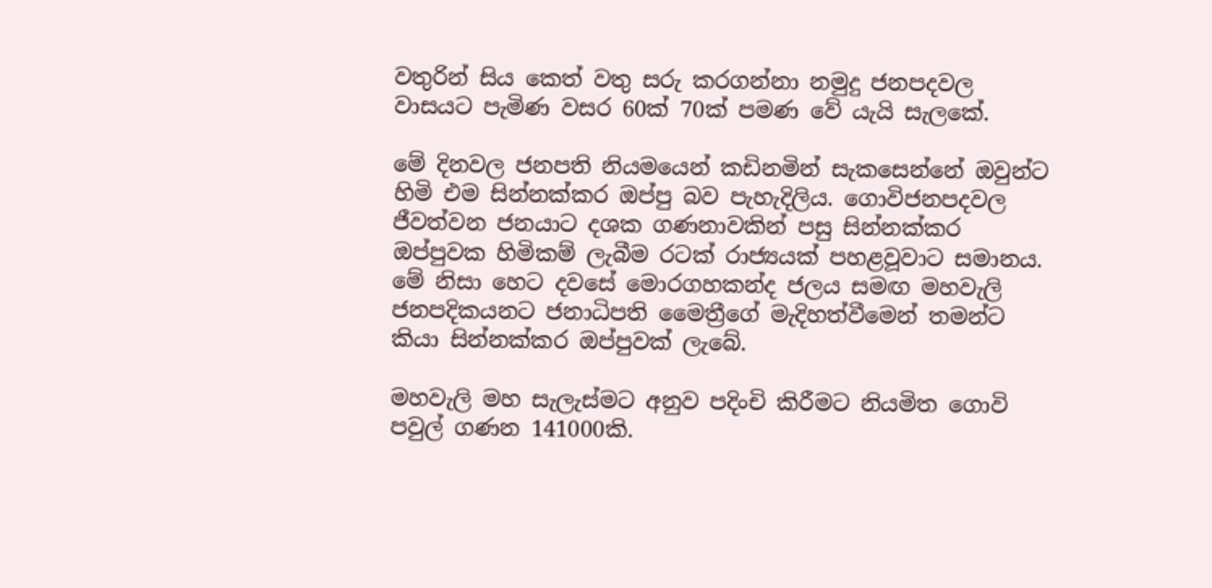වතුරින් සිය කෙත් වතු සරු කරගන්නා නමුදු ජනපදවල වාසයට පැමිණ වසර 60ක් 70ක් පමණ වේ යැයි සැලකේ.

මේ දිනවල ජනපති නියමයෙන් කඩිනමින් සැකසෙන්නේ ඔවුන්ට හිමි එම සින්නක්කර ඔප්පු බව පැහැදිලිය. ගොවිජනපදවල ජීවත්වන ජනයාට දශක ගණනාවකින් පසු සින්නක්කර ඔප්පුවක හිමිකම් ලැබීම රටක් රාජ්‍යයක් පහළවූවාට සමානය. මේ නිසා හෙට දවසේ මොරගහකන්ද ජලය සමඟ මහවැලි ජනපදිකයනට ජනාධිපති මෛත්‍රීගේ මැදිහත්වීමෙන් තමන්ට කියා සින්නක්කර ඔප්පුවක් ලැබේ.

මහවැලි මහ සැලැස්මට අනුව පදිංචි කිරීමට නියමිත ගොවි පවුල් ගණන 141000කි.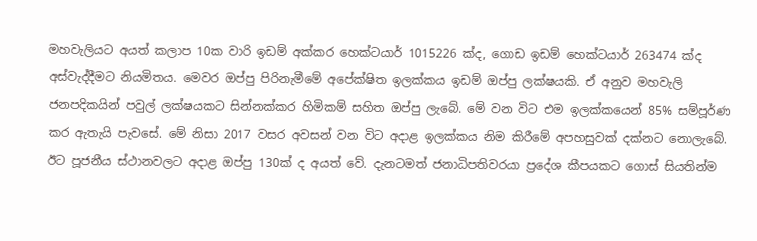මහවැලියට අයත් කලාප 10ක වාරි ඉඩම් අක්කර හෙක්ටයාර් 1015226 ක්ද, ගොඩ ඉඩම් හෙක්ටයාර් 263474 ක්ද අස්වැද්දීමට නියමිතය. මෙවර ඔප්පු පිරිනැමීමේ අපේක්ෂිත ඉලක්කය ඉඩම් ඔප්පු ලක්ෂයකි. ඒ අනුව මහවැලි ජනපදිකයින් පවුල් ලක්ෂයකට සින්නක්කර හිමිකම් සහිත ඔප්පු ලැබේ. මේ වන විට එම ඉලක්කයෙන් 85% සම්පූර්ණ කර ඇතැයි පැවසේ. මේ නිසා 2017 වසර අවසන් වන විට අදාළ ඉලක්කය නිම කිරීමේ අපහසුවක් දක්නට නොලැබේ. ඊට පූජනීය ස්ථානවලට අදාළ ඔප්පු 130ක් ද අයත් වේ. දැනටමත් ජනාධිපතිවරයා ප්‍රදේශ කීපයකට ගොස් සියතින්ම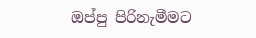ඔප්පු පිරිනැමීමට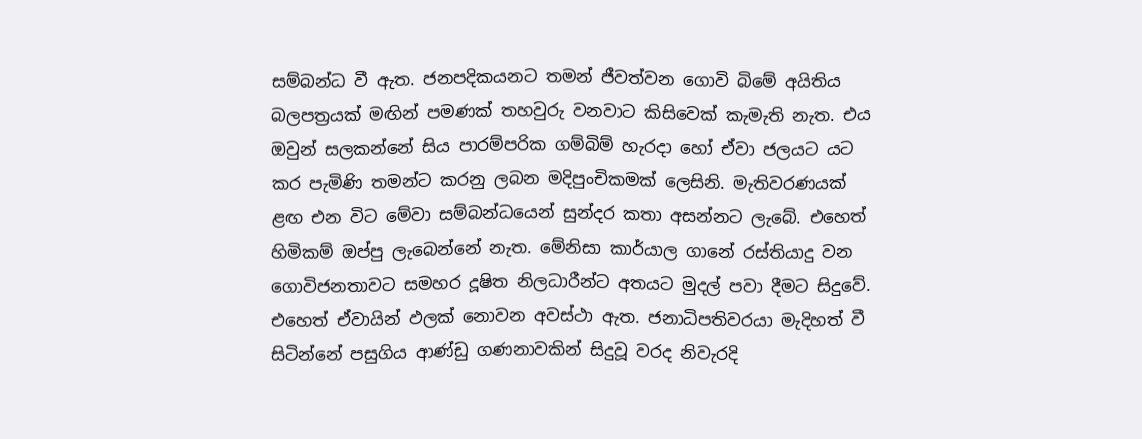සම්බන්ධ වී ඇත. ජනපදිකයනට තමන් ජීවත්වන ගොවි බිමේ අයිතිය බලපත්‍රයක් මඟින් පමණක් තහවුරු වනවාට කිසිවෙක් කැමැති නැත. එය ඔවුන් සලකන්නේ සිය පාරම්පරික ගම්බිම් හැරදා හෝ ඒවා ජලයට යට කර පැමිණි තමන්ට කරනු ලබන මදිපුංචිකමක් ලෙසිනි. මැතිවරණයක් ළඟ එන විට මේවා සම්බන්ධයෙන් සුන්දර කතා අසන්නට ලැබේ. එහෙත් හිමිකම් ඔප්පු ලැබෙන්නේ නැත. මේනිසා කාර්යාල ගානේ රස්තියාදු වන ගොවිජනතාවට සමහර දූෂිත නිලධාරීන්ට අතයට මුදල් පවා දීමට සිදුවේ. එහෙත් ඒවායින් ඵලක් නොවන අවස්ථා ඇත. ජනාධිපතිවරයා මැදිහත් වී සිටින්නේ පසුගිය ආණ්ඩු ගණනාවකින් සිදුවූ වරද නිවැරදි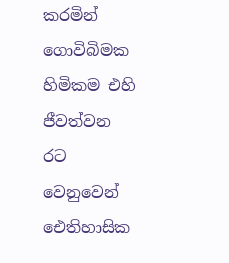කරමින් ගොවිබිමක හිමිකම එහි ජීවත්වන රට වෙනුවෙන් ඓතිහාසික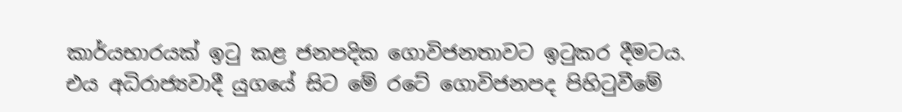කාර්යභාරයක් ඉටු කළ ජනපදික ගොවිජනතාවට ඉටුකර දීමටය. එය අධිරාජ්‍යවාදී යුගයේ සිට මේ රටේ ගොවිජනපද පිහිටුවීමේ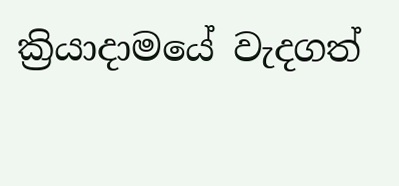ක්‍රියාදාමයේ වැදගත්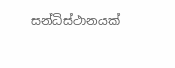සන්ධිස්ථානයක්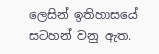ලෙසින් ඉතිහාසයේ සටහන් වනු ඇත.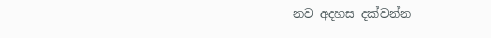නව අදහස දක්වන්න